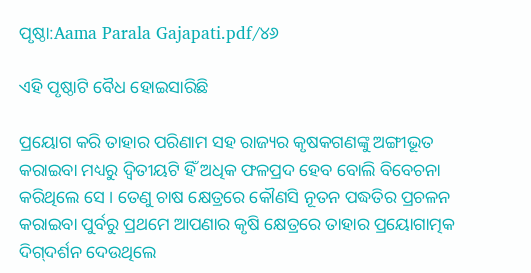ପୃଷ୍ଠା:Aama Parala Gajapati.pdf/୪୬

ଏହି ପୃଷ୍ଠାଟି ବୈଧ ହୋଇସାରିଛି

ପ୍ରୟୋଗ କରି ତାହାର ପରିଣାମ ସହ ରାଜ୍ୟର କୃଷକଗଣଙ୍କୁ ଅଙ୍ଗୀଭୂତ କରାଇବା ମଧ୍ୟରୁ ଦ୍ବିତୀୟଟି ହିଁ ଅଧିକ ଫଳପ୍ରଦ ହେବ ବୋଲି ବିବେଚନା କରିଥିଲେ ସେ । ତେଣୁ ଚାଷ କ୍ଷେତ୍ରରେ କୌଣସି ନୂତନ ପଦ୍ଧତିର ପ୍ରଚଳନ କରାଇବା ପୁର୍ବରୁ ପ୍ରଥମେ ଆପଣାର କୃଷି କ୍ଷେତ୍ରରେ ତାହାର ପ୍ରୟୋଗାତ୍ମକ ଦିଗ୍‌ଦର୍ଶନ ଦେଉଥିଲେ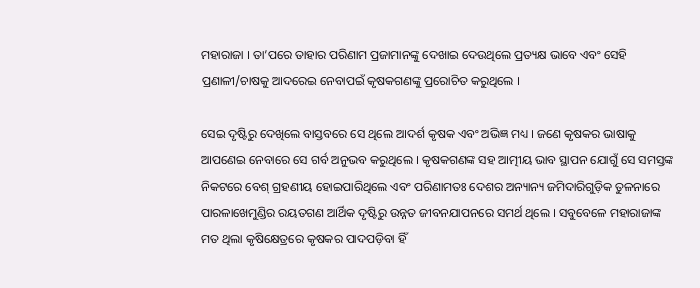ମହାରାଜା । ତା’ପରେ ତାହାର ପରିଣାମ ପ୍ରଜାମାନଙ୍କୁ ଦେଖାଇ ଦେଉଥିଲେ ପ୍ରତ୍ୟକ୍ଷ ଭାବେ ଏବଂ ସେହି ପ୍ରଣାଳୀ/ଚାଷକୁ ଆଦରେଇ ନେବାପଇଁ କୃଷକଗଣଙ୍କୁ ପ୍ରରୋଚିତ କରୁଥିଲେ ।

ସେଇ ଦୃଷ୍ଟିରୁ ଦେଖିଲେ ବାସ୍ତବରେ ସେ ଥିଲେ ଆଦର୍ଶ କୃଷକ ଏବଂ ଅଭିଜ୍ଞ ମଧ୍ୟ । ଜଣେ କୃଷକର ଭାଷାକୁ ଆପଣେଇ ନେବାରେ ସେ ଗର୍ବ ଅନୁଭବ କରୁଥିଲେ । କୃଷକଗଣଙ୍କ ସହ ଆତ୍ମୀୟ ଭାବ ସ୍ଥାପନ ଯୋଗୁଁ ସେ ସମସ୍ତଙ୍କ ନିକଟରେ ବେଶ୍ ଗ୍ରହଣୀୟ ହୋଇପାରିଥିଲେ ଏବଂ ପରିଣାମତଃ ଦେଶର ଅନ୍ୟାନ୍ୟ ଜମିଦାରିଗୁଡ଼ିକ ତୁଳନାରେ ପାରଳାଖେମୁଣ୍ଡିର ରୟତଗଣ ଆର୍ଥିକ ଦୃଷ୍ଟିରୁ ଉନ୍ନତ ଜୀବନଯାପନରେ ସମର୍ଥ ଥିଲେ । ସବୁବେଳେ ମହାରାଜାଙ୍କ ମତ ଥିଲା କୃଷିକ୍ଷେତ୍ରରେ କୃଷକର ପାଦପଡ଼ିବା ହିଁ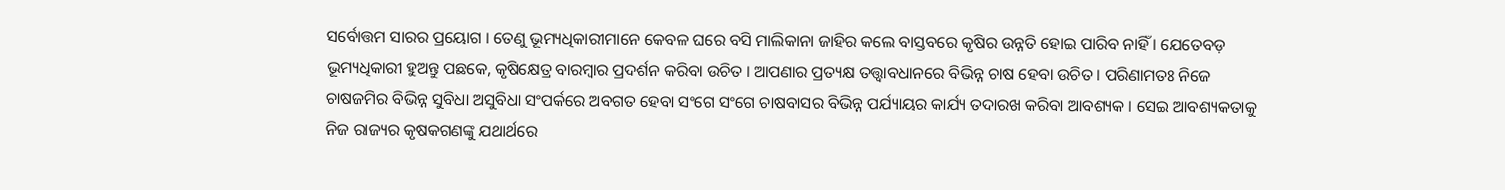ସର୍ବୋତ୍ତମ ସାରର ପ୍ରୟୋଗ । ତେଣୁ ଭୂମ୍ୟଧିକାରୀମାନେ କେବଳ ଘରେ ବସି ମାଲିକାନା ଜାହିର କଲେ ବାସ୍ତବରେ କୃଷିର ଉନ୍ନତି ହୋଇ ପାରିବ ନାହିଁ । ଯେତେବଡ଼ ଭୂମ୍ୟଧିକାରୀ ହୁଅନ୍ତୁ ପଛକେ, କୃଷିକ୍ଷେତ୍ର ବାରମ୍ବାର ପ୍ରଦର୍ଶନ କରିବା ଉଚିତ । ଆପଣାର ପ୍ରତ୍ୟକ୍ଷ ତତ୍ତ୍ବାବଧାନରେ ବିଭିନ୍ନ ଚାଷ ହେବା ଉଚିତ । ପରିଣାମତଃ ନିଜେ ଚାଷଜମିର ବିଭିନ୍ନ ସୁବିଧା ଅସୁବିଧା ସଂପର୍କରେ ଅବଗତ ହେବା ସଂଗେ ସଂଗେ ଚାଷବାସର ବିଭିନ୍ନ ପର୍ଯ୍ୟାୟର କାର୍ଯ୍ୟ ତଦାରଖ କରିବା ଆବଶ୍ୟକ । ସେଇ ଆବଶ୍ୟକତାକୁ ନିଜ ରାଜ୍ୟର କୃଷକଗଣଙ୍କୁ ଯଥାର୍ଥରେ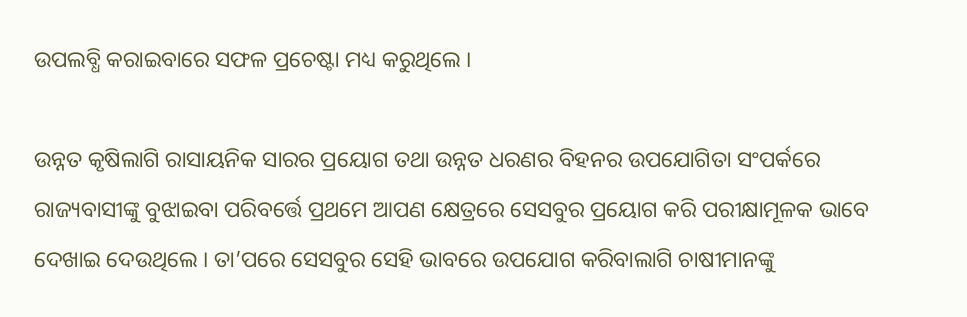ଉପଲବ୍ଧି କରାଇବାରେ ସଫଳ ପ୍ରଚେଷ୍ଟା ମଧ୍ୟ କରୁଥିଲେ ।

ଉନ୍ନତ କୃଷିଲାଗି ରାସାୟନିକ ସାରର ପ୍ରୟୋଗ ତଥା ଉନ୍ନତ ଧରଣର ବିହନର ଉପଯୋଗିତା ସଂପର୍କରେ ରାଜ୍ୟବାସୀଙ୍କୁ ବୁଝାଇବା ପରିବର୍ତ୍ତେ ପ୍ରଥମେ ଆପଣ କ୍ଷେତ୍ରରେ ସେସବୁର ପ୍ରୟୋଗ କରି ପରୀକ୍ଷାମୂଳକ ଭାବେ ଦେଖାଇ ଦେଉଥିଲେ । ତା’ପରେ ସେସବୁର ସେହି ଭାବରେ ଉପଯୋଗ କରିବାଲାଗି ଚାଷୀମାନଙ୍କୁ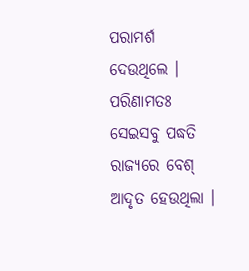ପରାମର୍ଶ ଦେଉଥିଲେ । ପରିଣାମତଃ ସେଇସବୁ ପଦ୍ଧତି ରାଜ୍ୟରେ ବେଶ୍ ଆଦୃତ ହେଉଥିଲା ।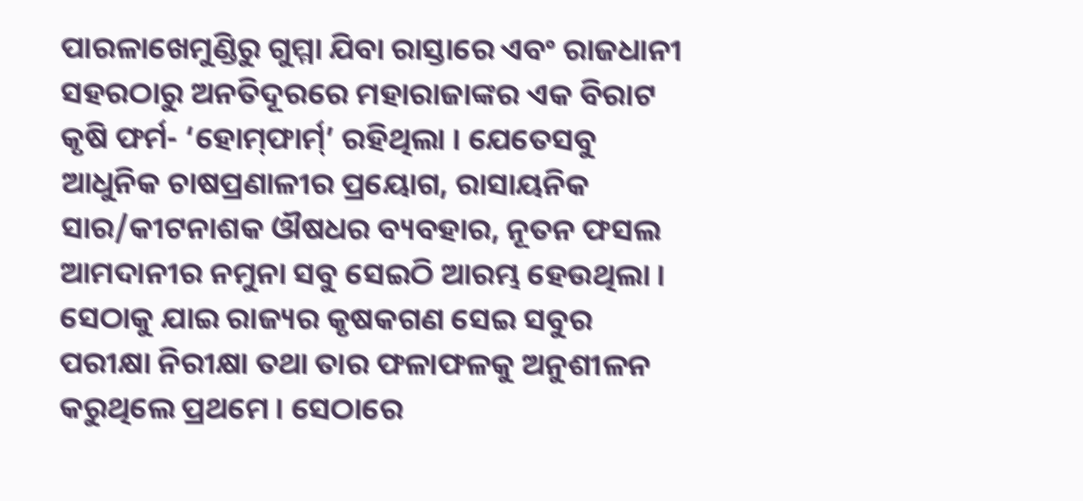ପାରଳାଖେମୁଣ୍ଡିରୁ ଗୁମ୍ମା ଯିବା ରାସ୍ତାରେ ଏବଂ ରାଜଧାନୀ ସହରଠାରୁ ଅନତିଦୂରରେ ମହାରାଜାଙ୍କର ଏକ ବିରାଟ କୃଷି ଫର୍ମ- ‘ହୋମ୍‌ଫାର୍ମ୍’ ରହିଥିଲା । ଯେତେସବୁ ଆଧୁନିକ ଚାଷପ୍ରଣାଳୀର ପ୍ରୟୋଗ, ରାସାୟନିକ ସାର/କୀଟନାଶକ ଔଷଧର ବ୍ୟବହାର, ନୂତନ ଫସଲ ଆମଦାନୀର ନମୁନା ସବୁ ସେଇଠି ଆରମ୍ଭ ହେଉଥିଲା । ସେଠାକୁ ଯାଇ ରାଜ୍ୟର କୃଷକଗଣ ସେଇ ସବୁର ପରୀକ୍ଷା ନିରୀକ୍ଷା ତଥା ତାର ଫଳାଫଳକୁ ଅନୁଶୀଳନ କରୁଥିଲେ ପ୍ରଥମେ । ସେଠାରେ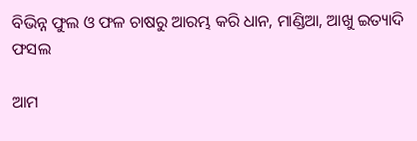ବିଭିନ୍ନ ଫୁଲ ଓ ଫଳ ଚାଷରୁ ଆରମ୍ଭ କରି ଧାନ, ମାଣ୍ଡିଆ, ଆଖୁ ଇତ୍ୟାଦି ଫସଲ

ଆମ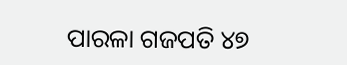ପାରଳା ଗଜପତି ୪୭